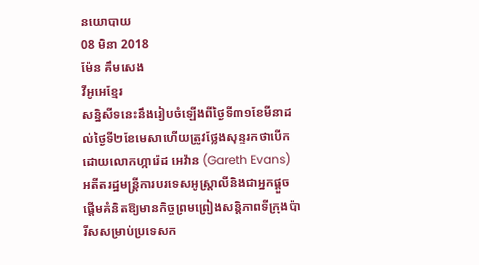នយោបាយ
08 មិនា 2018
ម៉ែន គឹមសេង
វីអូអេខ្មែរ
សន្និសីទនេះនឹងរៀបចំឡើងពីថ្ងៃទី៣១ខែមីនាដល់ថ្ងៃទី២ខែមេសាហើយត្រូវថ្លែងសុន្ទរកថាបើកដោយលោកហ្ការ៉េដ អេវ៉ាន (Gareth Evans) អតីតរដ្ឋមន្ត្រីការបរទេសអូស្រ្តាលីនិងជាអ្នកផ្តួចផ្តើមគំនិតឱ្យមានកិច្ចព្រមព្រៀងសន្តិភាពទីក្រុងប៉ារីសសម្រាប់ប្រទេសក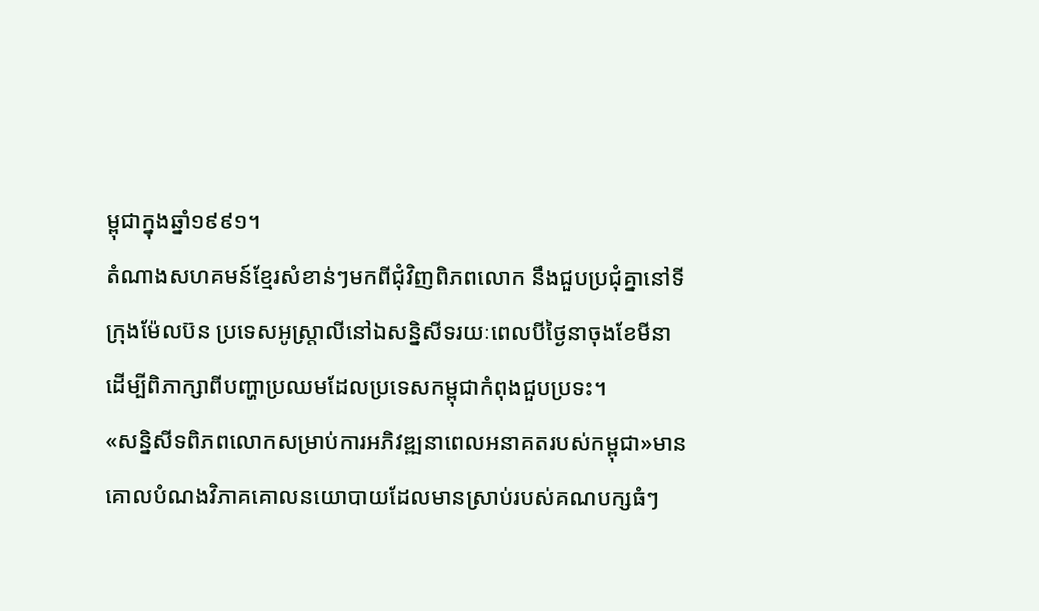ម្ពុជាក្នុងឆ្នាំ១៩៩១។
តំណាងសហគមន៍ខ្មែរសំខាន់ៗមកពីជុំវិញពិភពលោក នឹងជួបប្រជុំគ្នានៅទីក្រុងម៉ែលប៊ន ប្រទេសអូស្ត្រាលីនៅឯសន្និសីទរយៈពេលបីថ្ងៃនាចុងខែមីនា ដើម្បីពិភាក្សាពីបញ្ហាប្រឈមដែលប្រទេសកម្ពុជាកំពុងជួបប្រទះ។
«សន្និសីទពិភពលោកសម្រាប់ការអភិវឌ្ឍនាពេលអនាគតរបស់កម្ពុជា»មានគោលបំណងវិភាគគោលនយោបាយដែលមានស្រាប់របស់គណបក្សធំៗ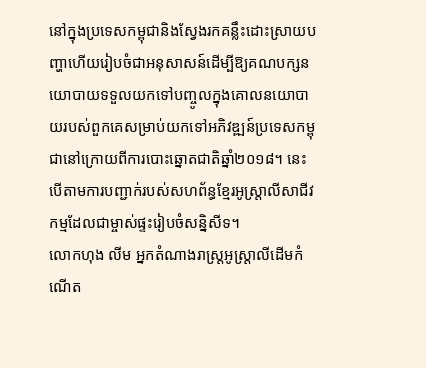នៅក្នុងប្រទេសកម្ពុជានិងស្វែងរកគន្លឹះដោះស្រាយបញ្ហាហើយរៀបចំជាអនុសាសន៍ដើម្បីឱ្យគណបក្សនយោបាយទទួលយកទៅបញ្ចូលក្នុងគោលនយោបាយរបស់ពួកគេសម្រាប់យកទៅអភិវឌ្ឍន៍ប្រទេសកម្ពុជានៅក្រោយពីការបោះឆ្នោតជាតិឆ្នាំ២០១៨។ នេះបើតាមការបញ្ជាក់របស់សហព័ន្ធខ្មែរអូស្រ្តាលីសាជីវកម្មដែលជាម្ចាស់ផ្ទះរៀបចំសន្និសីទ។
លោកហុង លីម អ្នកតំណាងរាស្ត្រអូស្រ្តាលីដើមកំណើត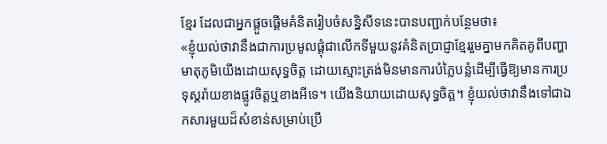ខ្មែរ ដែលជាអ្នកផ្តួចផ្តើមគំនិតរៀបចំសន្និសីទនេះបានបញ្ជាក់បន្ថែមថា៖
«ខ្ញុំយល់ថាវានឹងជាការប្រមូលផ្តុំជាលើកទីមួយនូវគំនិតប្រាជ្ញាខ្មែររួមគ្នាមកគិតគូពីបញ្ហាមាតុភូមិយើងដោយសុទ្ធចិត្ត ដោយស្មោះត្រង់មិនមានការបំភ្លៃបន្លំដើម្បីធ្វើឱ្យមានការប្រទុស្តរ៉ាយខាងផ្លូវចិត្តឬខាងអីទេ។ យើងនិយាយដោយសុទ្ធចិត្ត។ ខ្ញុំយល់ថាវានឹងទៅជាឯកសារមួយដ៏សំខាន់សម្រាប់ប្រើ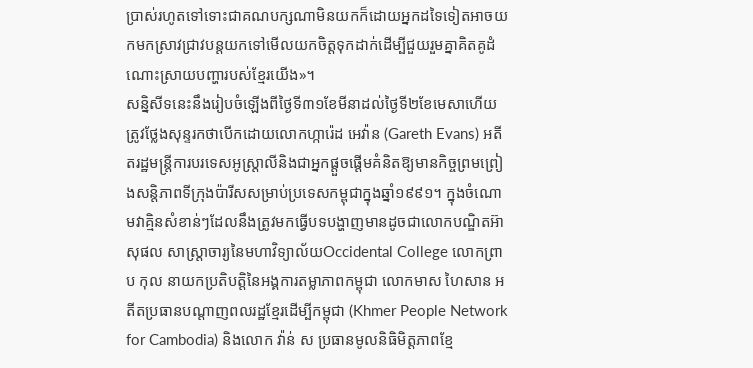ប្រាស់រហូតទៅទោះជាគណបក្សណាមិនយកក៏ដោយអ្នកដទៃទៀតអាចយកមកស្រាវជ្រាវបន្តយកទៅមើលយកចិត្តទុកដាក់ដើម្បីជួយរួមគ្នាគិតគូដំណោះស្រាយបញ្ហារបស់ខ្មែរយើង»។
សន្និសីទនេះនឹងរៀបចំឡើងពីថ្ងៃទី៣១ខែមីនាដល់ថ្ងៃទី២ខែមេសាហើយត្រូវថ្លែងសុន្ទរកថាបើកដោយលោកហ្ការ៉េដ អេវ៉ាន (Gareth Evans) អតីតរដ្ឋមន្ត្រីការបរទេសអូស្រ្តាលីនិងជាអ្នកផ្តួចផ្តើមគំនិតឱ្យមានកិច្ចព្រមព្រៀងសន្តិភាពទីក្រុងប៉ារីសសម្រាប់ប្រទេសកម្ពុជាក្នុងឆ្នាំ១៩៩១។ ក្នុងចំណោមវាគ្មិនសំខាន់ៗដែលនឹងត្រូវមកធ្វើបទបង្ហាញមានដូចជាលោកបណ្ឌិតអ៊ា សុផល សាស្រ្តាចារ្យនៃមហាវិទ្យាល័យOccidental College លោកព្រាប កុល នាយកប្រតិបត្តិនៃអង្គការតម្លាភាពកម្ពុជា លោកមាស ហៃសាន អតីតប្រធានបណ្តាញពលរដ្ឋខ្មែរដើម្បីកម្ពុជា (Khmer People Network for Cambodia) និងលោក វ៉ាន់ ស ប្រធានមូលនិធិមិត្តភាពខ្មែ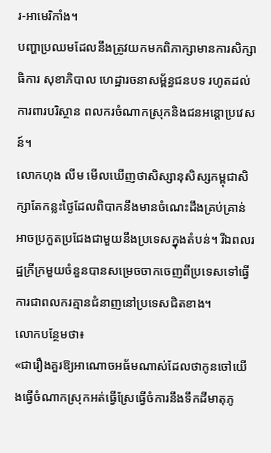រ-អាមេរិកាំង។
បញ្ហាប្រឈមដែលនឹងត្រូវយកមកពិភាក្សាមានការសិក្សាធិការ សុខាភិបាល ហេដ្ឋារចនាសម្ព័ន្ធជនបទ រហូតដល់ការពារបរិស្ថាន ពលករចំណាកស្រុកនិងជនអន្តោប្រវេសន៍។
លោកហុង លីម មើលឃើញថាសិស្សានុសិស្សកម្ពុជាសិក្សាតែកន្លះថ្ងៃដែលពិបាកនឹងមានចំណេះដឹងគ្រប់គ្រាន់អាចប្រកួតប្រជែងជាមួយនឹងប្រទេសក្នុងតំបន់។ រីឯពលរដ្ឋក្រីក្រមួយចំនួនបានសម្រេចចាកចេញពីប្រទេសទៅធ្វើការជាពលករគ្មានជំនាញនៅប្រទេសជិតខាង។
លោកបន្ថែមថា៖
«ជារឿងគួរឱ្យអាណោចអធ័មណាស់ដែលថាកូនចៅយើងធ្វើចំណាកស្រុកអត់ធ្វើស្រែធ្វើចំការនឹងទឹកដីមាតុភូ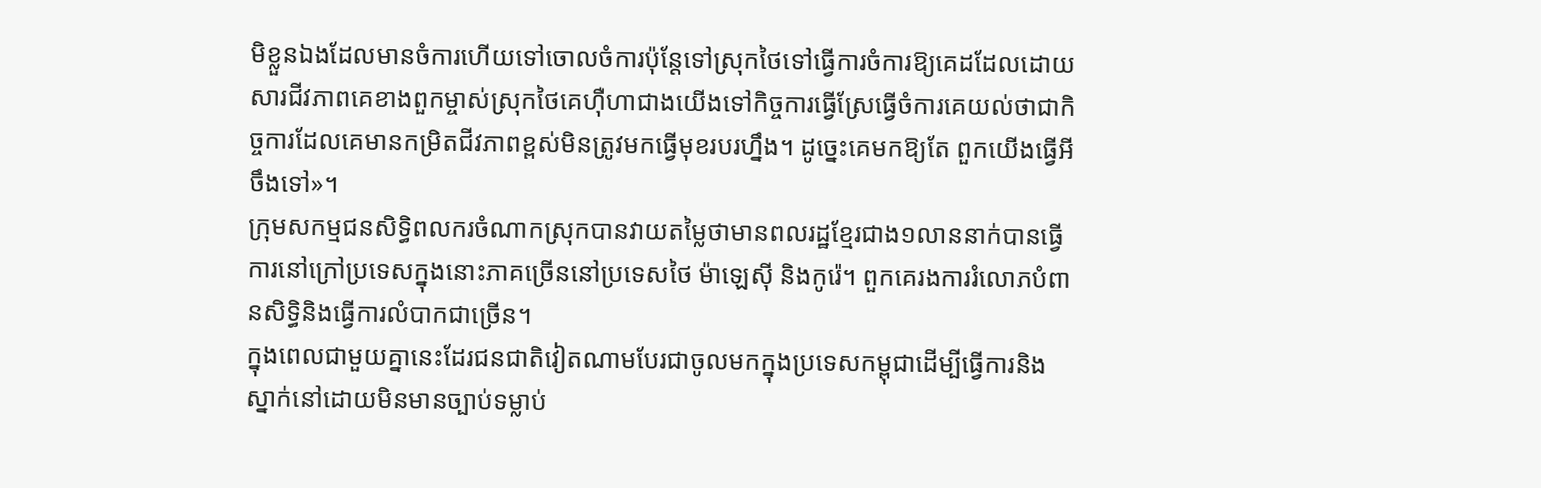មិខ្លួនឯងដែលមានចំការហើយទៅចោលចំការប៉ុន្តែទៅស្រុកថៃទៅធ្វើការចំការឱ្យគេដដែលដោយសារជីវភាពគេខាងពួកម្ចាស់ស្រុកថៃគេហ៊ឺហាជាងយើងទៅកិច្ចការធ្វើស្រែធ្វើចំការគេយល់ថាជាកិច្ចការដែលគេមានកម្រិតជីវភាពខ្ពស់មិនត្រូវមកធ្វើមុខរបរហ្នឹង។ ដូច្នេះគេមកឱ្យតែ ពួកយើងធ្វើអីចឹងទៅ»។
ក្រុមសកម្មជនសិទ្ធិពលករចំណាកស្រុកបានវាយតម្លៃថាមានពលរដ្ឋខ្មែរជាង១លាននាក់បានធ្វើការនៅក្រៅប្រទេសក្នុងនោះភាគច្រើននៅប្រទេសថៃ ម៉ាឡេស៊ី និងកូរ៉េ។ ពួកគេរងការរំលោភបំពានសិទ្ធិនិងធ្វើការលំបាកជាច្រើន។
ក្នុងពេលជាមួយគ្នានេះដែរជនជាតិវៀតណាមបែរជាចូលមកក្នុងប្រទេសកម្ពុជាដើម្បីធ្វើការនិងស្នាក់នៅដោយមិនមានច្បាប់ទម្លាប់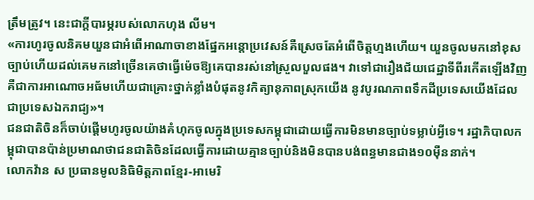ត្រឹមត្រូវ។ នេះជាក្តីបារម្ភរបស់លោកហុង លីម។
«ការហូរចូលនិគមយួនជាអំពើអាណាចាខាងផ្នែកអន្តោប្រវេសន៍គឺស្រេចតែអំពើចិត្តហ្មងហើយ។ យួនចូលមកនៅខុសច្បាប់ហើយដល់គេមកនៅច្រើនគេថាធ្វើម៉េចឱ្យគេបានរស់នៅស្រួលបួលផង។ វាទៅជារឿងជ័យជេដ្ឋាទីពីរកើតឡើងវិញគឺជាការអាណោចអធ័មហើយជាគ្រោះថ្នាក់ខ្លាំងបំផុតនូវកិត្យានុភាពស្រុកយើង នូវបូរណភាពទឹកដីប្រទេសយើងដែលជាប្រទេសឯករាជ្យ»។
ជនជាតិចិនក៏ចាប់ផ្តើមហូរចូលយ៉ាងគំហុកចូលក្នុងប្រទេសកម្ពុជាដោយធ្វើការមិនមានច្បាប់ទម្លាប់អ្វីទេ។ រដ្ឋាភិបាលកម្ពុជាបានប៉ាន់ប្រមាណថាជនជាតិចិនដែលធ្វើការដោយគ្មានច្បាប់និងមិនបានបង់ពន្ធមានជាង១០ម៉ឺននាក់។
លោកវ៉ាន ស ប្រធានមូលនិធិមិត្តភាពខ្មែរ-អាមេរិ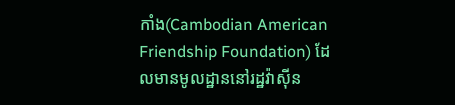កាំង(Cambodian American Friendship Foundation) ដែលមានមូលដ្ឋាននៅរដ្ឋវ៉ាស៊ីន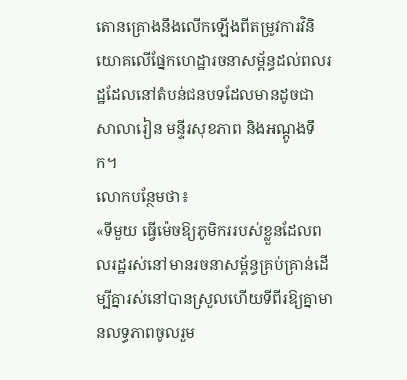តោនគ្រោងនឹងលើកឡើងពីតម្រូវការវិនិយោគលើផ្នែកហេដ្ឋារចនាសម្ព័ន្ធដល់ពលរដ្ឋដែលនៅតំបន់ជនបទដែលមានដូចជាសាលារៀន មន្ទីរសុខភាព និងអណ្តូងទឹក។
លោកបន្ថែមថា៖
«ទីមួយ ធ្វើម៉េចឱ្យភូមិកររបស់ខ្លួនដែលពលរដ្ឋរស់នៅមានរចនាសម្ព័ន្ធគ្រប់គ្រាន់ដើម្បីគ្នារស់នៅបានស្រួលហើយទីពីរឱ្យគ្នាមានលទ្ធភាពចូលរួម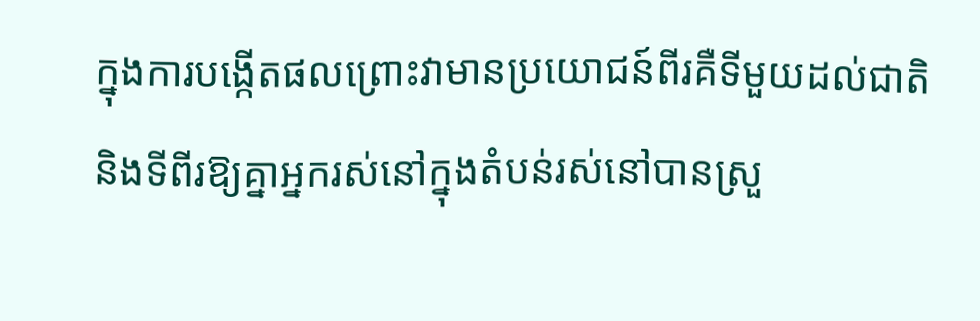ក្នុងការបង្កើតផលព្រោះវាមានប្រយោជន៍ពីរគឺទីមួយដល់ជាតិនិងទីពីរឱ្យគ្នាអ្នករស់នៅក្នុងតំបន់រស់នៅបានស្រួ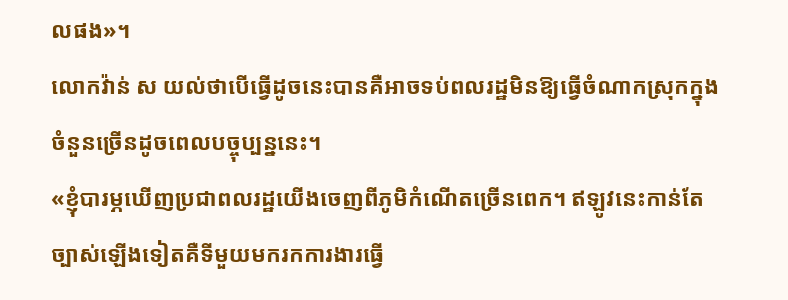លផង»។
លោកវ៉ាន់ ស យល់ថាបើធ្វើដូចនេះបានគឺអាចទប់ពលរដ្ឋមិនឱ្យធ្វើចំណាកស្រុកក្នុងចំនួនច្រើនដូចពេលបច្ចុប្បន្ននេះ។
«ខ្ញុំបារម្ភឃើញប្រជាពលរដ្ឋយើងចេញពីភូមិកំណើតច្រើនពេក។ ឥឡូវនេះកាន់តែច្បាស់ឡើងទៀតគឺទីមួយមករកការងារធ្វើ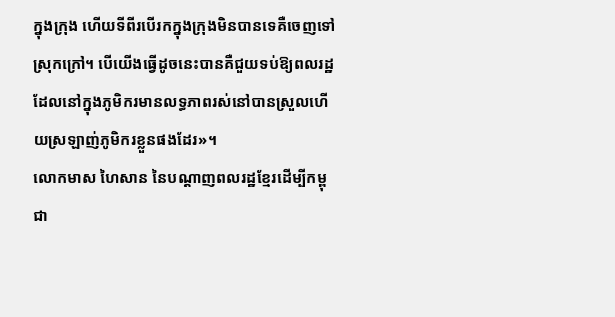ក្នុងក្រុង ហើយទីពីរបើរកក្នុងក្រុងមិនបានទេគឺចេញទៅស្រុកក្រៅ។ បើយើងធ្វើដូចនេះបានគឺជួយទប់ឱ្យពលរដ្ឋដែលនៅក្នុងភូមិករមានលទ្ធភាពរស់នៅបានស្រួលហើយស្រឡាញ់ភូមិករខ្លួនផងដែរ»។
លោកមាស ហៃសាន នៃបណ្តាញពលរដ្ឋខ្មែរដើម្បីកម្ពុជា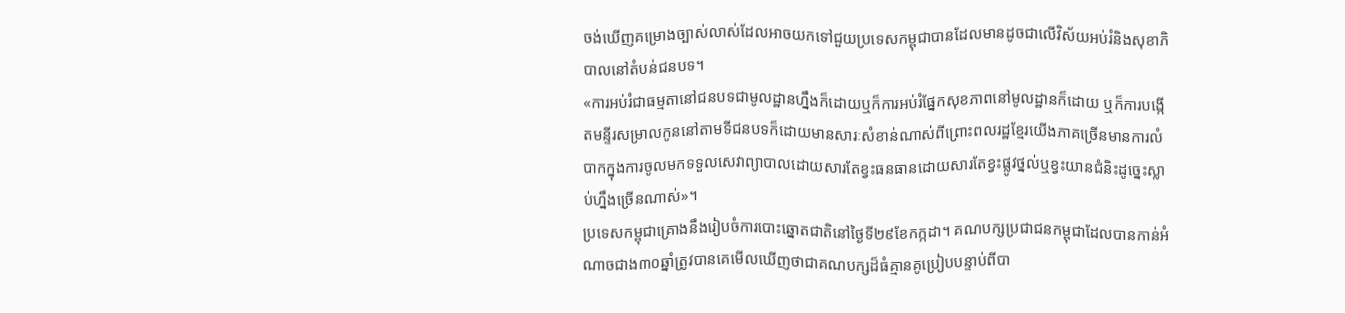ចង់ឃើញគម្រោងច្បាស់លាស់ដែលអាចយកទៅជួយប្រទេសកម្ពុជាបានដែលមានដូចជាលើវិស័យអប់រំនិងសុខាភិបាលនៅតំបន់ជនបទ។
«ការអប់រំជាធម្មតានៅជនបទជាមូលដ្ឋានហ្នឹងក៏ដោយឬក៏ការអប់រំផ្នែកសុខភាពនៅមូលដ្ឋានក៏ដោយ ឬក៏ការបង្កើតមន្ទីរសម្រាលកូននៅតាមទីជនបទក៏ដោយមានសារៈសំខាន់ណាស់ពីព្រោះពលរដ្ឋខ្មែរយើងភាគច្រើនមានការលំបាកក្នុងការចូលមកទទួលសេវាព្យាបាលដោយសារតែខ្វះធនធានដោយសារតែខ្វះផ្លូវថ្នល់ឬខ្វះយានជំនិះដូច្នេះស្លាប់ហ្នឹងច្រើនណាស់»។
ប្រទេសកម្ពុជាគ្រោងនឹងរៀបចំការបោះឆ្នោតជាតិនៅថ្ងៃទី២៩ខែកក្កដា។ គណបក្សប្រជាជនកម្ពុជាដែលបានកាន់អំណាចជាង៣០ឆ្នាំត្រូវបានគេមើលឃើញថាជាគណបក្សដ៏ធំគ្មានគូប្រៀបបន្ទាប់ពីបា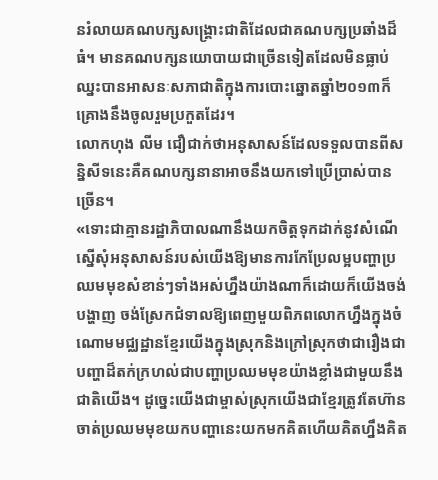នរំលាយគណបក្សសង្គ្រោះជាតិដែលជាគណបក្សប្រឆាំងដ៏ធំ។ មានគណបក្សនយោបាយជាច្រើនទៀតដែលមិនធ្លាប់ឈ្នះបានអាសនៈសភាជាតិក្នុងការបោះឆ្នោតឆ្នាំ២០១៣ក៏គ្រោងនឹងចូលរួមប្រកួតដែរ។
លោកហុង លីម ជឿជាក់ថាអនុសាសន៍ដែលទទួលបានពីសន្និសីទនេះគឺគណបក្សនានាអាចនឹងយកទៅប្រើប្រាស់បានច្រើន។
«ទោះជាគ្មានរដ្ឋាភិបាលណានឹងយកចិត្តទុកដាក់នូវសំណើស្នើសុំអនុសាសន៍របស់យើងឱ្យមានការកែប្រែលម្អបញ្ហាប្រឈមមុខសំខាន់ៗទាំងអស់ហ្នឹងយ៉ាងណាក៏ដោយក៏យើងចង់បង្ហាញ ចង់ស្រែកជំទាលឱ្យពេញមួយពិភពលោកហ្នឹងក្នុងចំណោមមជ្ឈដ្ឋានខ្មែរយើងក្នុងស្រុកនិងក្រៅស្រុកថាជារឿងជាបញ្ហាដ៏តក់ក្រហល់ជាបញ្ហាប្រឈមមុខយ៉ាងខ្លាំងជាមួយនឹងជាតិយើង។ ដូច្នេះយើងជាម្ចាស់ស្រុកយើងជាខ្មែរត្រូវតែហ៊ានចាត់ប្រឈមមុខយកបញ្ហានេះយកមកគិតហើយគិតហ្នឹងគិត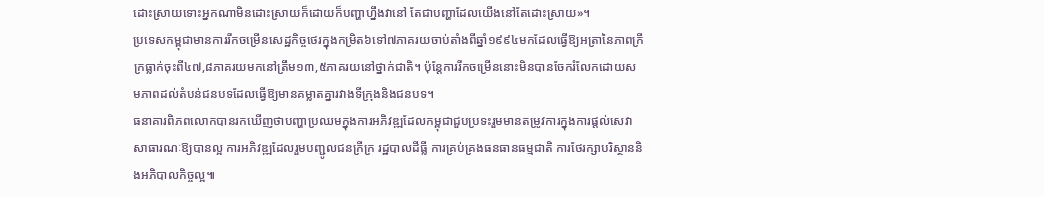ដោះស្រាយទោះអ្នកណាមិនដោះស្រាយក៏ដោយក៏បញ្ហាហ្នឹងវានៅ តែជាបញ្ហាដែលយើងនៅតែដោះស្រាយ»។
ប្រទេសកម្ពុជាមានការរីកចម្រើនសេដ្ឋកិច្ចថេរក្នុងកម្រិត៦ទៅ៧ភាគរយចាប់តាំងពីឆ្នាំ១៩៩៤មកដែលធ្វើឱ្យអត្រានៃភាពក្រីក្រធ្លាក់ចុះពី៤៧,៨ភាគរយមកនៅត្រឹម១៣,៥ភាគរយនៅថ្នាក់ជាតិ។ ប៉ុន្តែការរីកចម្រើននោះមិនបានចែករំលែកដោយសមភាពដល់តំបន់ជនបទដែលធ្វើឱ្យមានគម្លាតគ្នារវាងទីក្រុងនិងជនបទ។
ធនាគារពិភពលោកបានរកឃើញថាបញ្ហាប្រឈមក្នុងការអភិវឌ្ឍដែលកម្ពុជាជួបប្រទះរួមមានតម្រូវការក្នុងការផ្តល់សេវាសាធារណៈឱ្យបានល្អ ការអភិវឌ្ឍដែលរួមបញ្ជូលជនក្រីក្រ រដ្ឋបាលដីធ្លី ការគ្រប់គ្រងធនធានធម្មជាតិ ការថែរក្សាបរិស្ថាននិងអភិបាលកិច្ចល្អ៕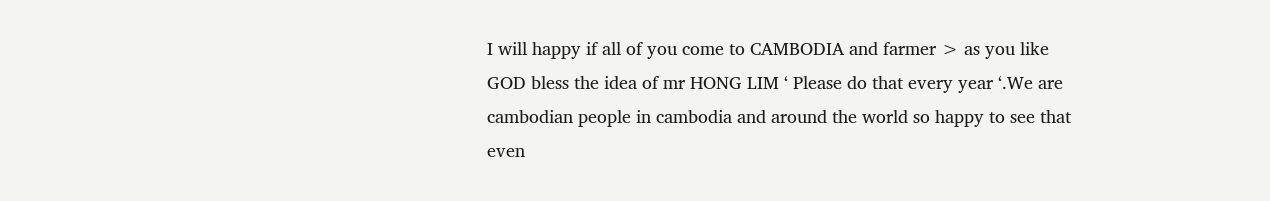I will happy if all of you come to CAMBODIA and farmer > as you like
GOD bless the idea of mr HONG LIM ‘ Please do that every year ‘.We are cambodian people in cambodia and around the world so happy to see that even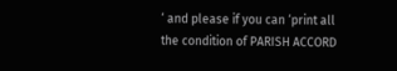‘ and please if you can ‘print all the condition of PARISH ACCORD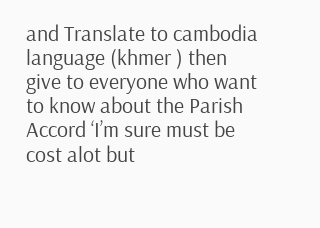and Translate to cambodia language (khmer ) then give to everyone who want to know about the Parish Accord ‘I’m sure must be cost alot but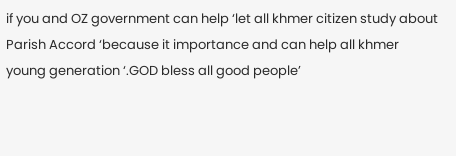if you and OZ government can help ‘let all khmer citizen study about Parish Accord ‘because it importance and can help all khmer young generation ‘.GOD bless all good people’